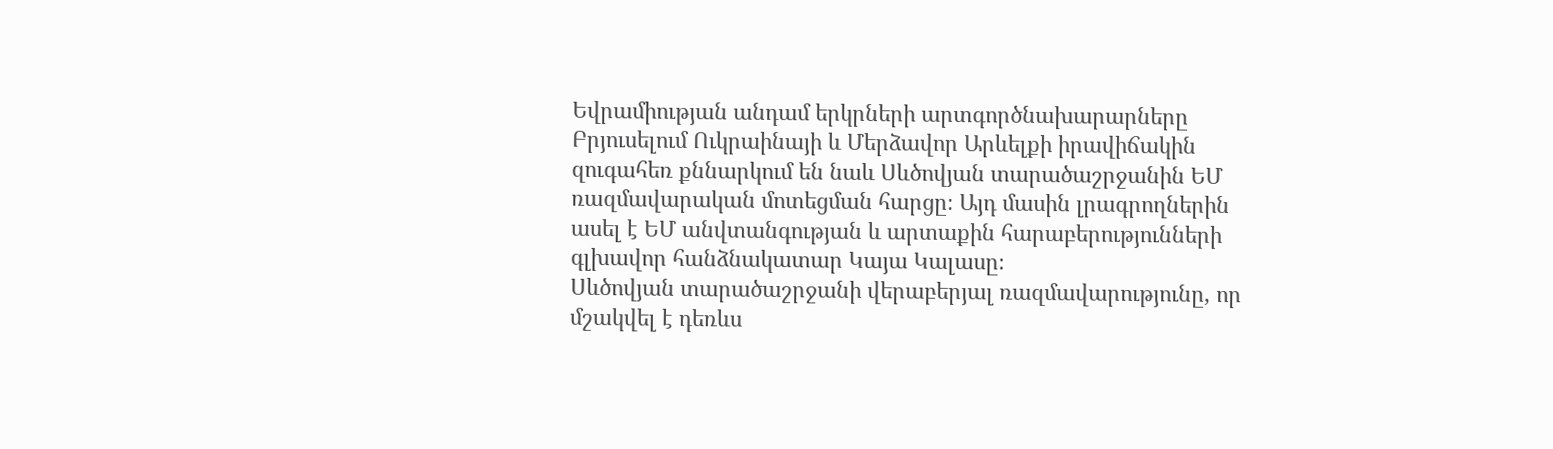Եվրամիության անդամ երկրների արտգործնախարարները Բրյուսելում Ուկրաինայի և Մերձավոր Արևելքի իրավիճակին զուգահեռ քննարկում են նաև Սևծովյան տարածաշրջանին ԵՄ ռազմավարական մոտեցման հարցը։ Այդ մասին լրագրողներին ասել է ԵՄ անվտանգության և արտաքին հարաբերությունների գլխավոր հանձնակատար Կայա Կալասը։
Սևծովյան տարածաշրջանի վերաբերյալ ռազմավարությունը, որ մշակվել է դեռևս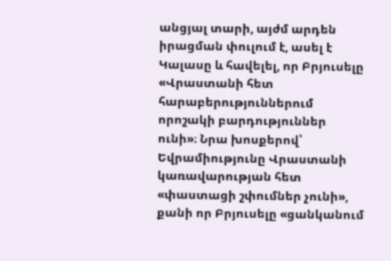անցյալ տարի, այժմ արդեն իրացման փուլում է, ասել է Կալասը և հավելել, որ Բրյուսելը «Վրաստանի հետ հարաբերություններում որոշակի բարդություններ ունի»։ Նրա խոսքերով՝ Եվրամիությունը Վրաստանի կառավարության հետ «փաստացի շփումներ չունի», քանի որ Բրյուսելը «ցանկանում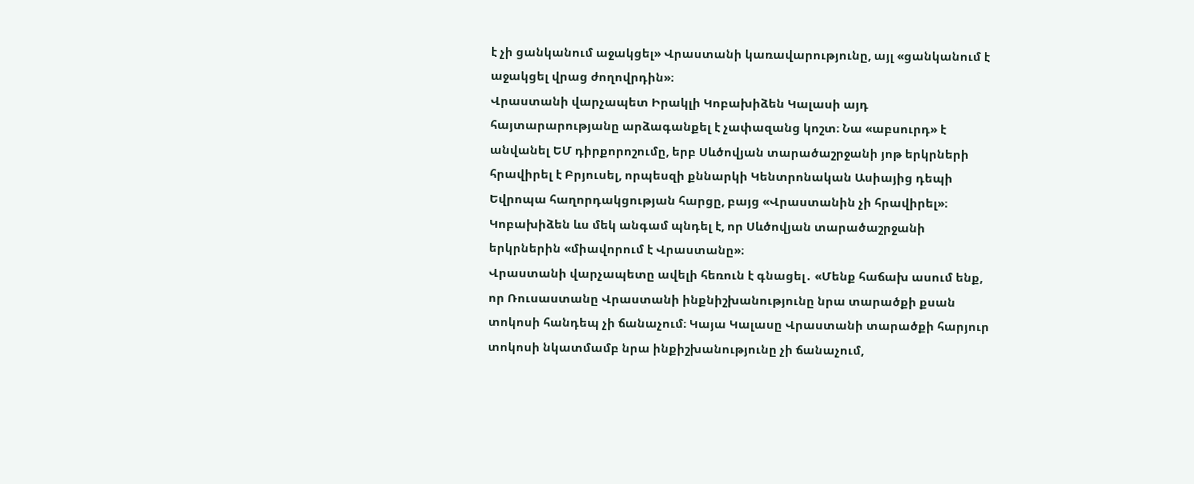է չի ցանկանում աջակցել» Վրաստանի կառավարությունը, այլ «ցանկանում է աջակցել վրաց ժողովրդին»։
Վրաստանի վարչապետ Իրակլի Կոբախիձեն Կալասի այդ հայտարարությանը արձագանքել է չափազանց կոշտ։ Նա «աբսուրդ» է անվանել ԵՄ դիրքորոշումը, երբ Սևծովյան տարածաշրջանի յոթ երկրների հրավիրել է Բրյուսել, որպեսզի քննարկի Կենտրոնական Ասիայից դեպի Եվրոպա հաղորդակցության հարցը, բայց «Վրաստանին չի հրավիրել»։ Կոբախիձեն ևս մեկ անգամ պնդել է, որ Սևծովյան տարածաշրջանի երկրներին «միավորում է Վրաստանը»։
Վրաստանի վարչապետը ավելի հեռուն է գնացել․ «Մենք հաճախ ասում ենք, որ Ռուսաստանը Վրաստանի ինքնիշխանությունը նրա տարածքի քսան տոկոսի հանդեպ չի ճանաչում։ Կայա Կալասը Վրաստանի տարածքի հարյուր տոկոսի նկատմամբ նրա ինքիշխանությունը չի ճանաչում,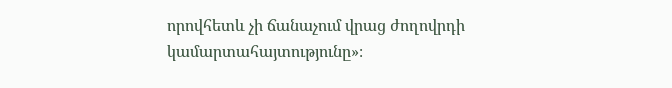որովհետև չի ճանաչում վրաց ժողովրդի կամարտահայտությունը»։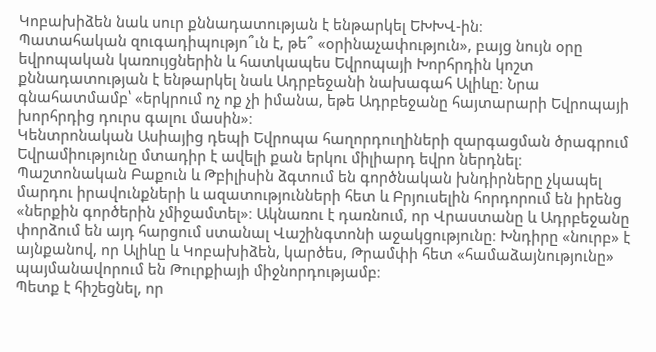Կոբախիձեն նաև սուր քննադատության է ենթարկել ԵԽԽՎ-ին։
Պատահական զուգադիպությո՞ւն է, թե՞ «օրինաչափություն», բայց նույն օրը եվրոպական կառույցներին և հատկապես Եվրոպայի Խորհրդին կոշտ քննադատության է ենթարկել նաև Ադրբեջանի նախագահ Ալիևը։ Նրա գնահատմամբ՝ «երկրում ոչ ոք չի իմանա, եթե Ադրբեջանը հայտարարի Եվրոպայի խորհրդից դուրս գալու մասին»։
Կենտրոնական Ասիայից դեպի Եվրոպա հաղորդուղիների զարգացման ծրագրում Եվրամիությունը մտադիր է ավելի քան երկու միլիարդ եվրո ներդնել։ Պաշտոնական Բաքուն և Թբիլիսին ձգտում են գործնական խնդիրները չկապել մարդու իրավունքների և ազատությունների հետ և Բրյուսելին հորդորում են իրենց «ներքին գործերին չմիջամտել»։ Ակնառու է դառնում, որ Վրաստանը և Ադրբեջանը փորձում են այդ հարցում ստանալ Վաշինգտոնի աջակցությունը։ Խնդիրը «նուրբ» է այնքանով, որ Ալիևը և Կոբախիձեն, կարծես, Թրամփի հետ «համաձայնությունը» պայմանավորում են Թուրքիայի միջնորդությամբ։
Պետք է հիշեցնել, որ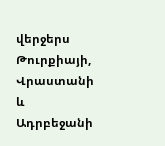վերջերս Թուրքիայի, Վրաստանի և Ադրբեջանի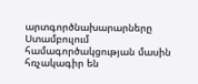արտգործնախարարները Ստամբուլում համագործակցության մասին հռչակագիր են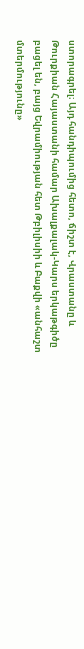ստորագրել։ Այդ հանդիպումից հետո, ճիշտ է, Վրաստանը և Թուրքիան Հայաստանի համար Ախալքալակ-Կարս երկաթգիծը բացել են, բայց Եվրամիության հետ Թբիլիսիի և Բաքվի «անհաշտ մտերմությունը»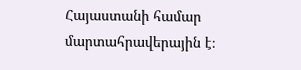Հայաստանի համար մարտահրավերային է։